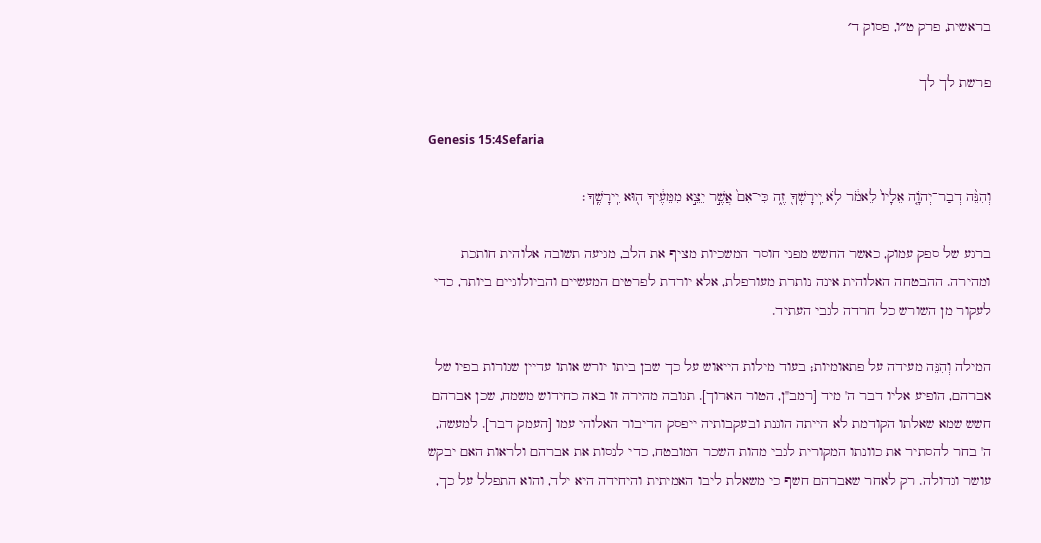בראשית, פרק ט״ו, פסוק ד׳

פרשת לך לך

Genesis 15:4Sefaria

וְהִנֵּ֨ה דְבַר־יְהֹוָ֤ה אֵלָיו֙ לֵאמֹ֔ר לֹ֥א יִֽירָשְׁךָ֖ זֶ֑ה כִּי־אִם֙ אֲשֶׁ֣ר יֵצֵ֣א מִמֵּעֶ֔יךָ ה֖וּא יִֽירָשֶֽׁךָ׃

ברגע של ספק עמוק, כאשר החשש מפני חוסר המשכיות מציף את הלב, מגיעה תשובה אלוהית חותכת ומהירה. ההבטחה האלוהית אינה נותרת מעורפלת, אלא יורדת לפרטים המעשיים והביולוגיים ביותר, כדי לעקור מן השורש כל חרדה לגבי העתיד.

המילה וְהִנֵּה מעידה על פתאומיות; בעוד מילות הייאוש על כך שבן ביתו יורש אותו עדיין שגורות בפיו של אברהם, הופיע אליו דבר ה' מיד [רמב"ן, הטור הארוך]. תגובה מהירה זו באה כחידוש משמח, שכן אברהם חשש שמא שאלתו הקודמת לא הייתה הוגנת ובעקבותיה ייפסק הדיבור האלוהי עמו [העמק דבר]. למעשה, ה' בחר להסתיר את כוונתו המקורית לגבי מהות השכר המובטח, כדי לנסות את אברהם ולראות האם יבקש עושר וגדולה. רק לאחר שאברהם חשף כי משאלת ליבו האמיתית והיחידה היא ילד, והוא התפלל על כך,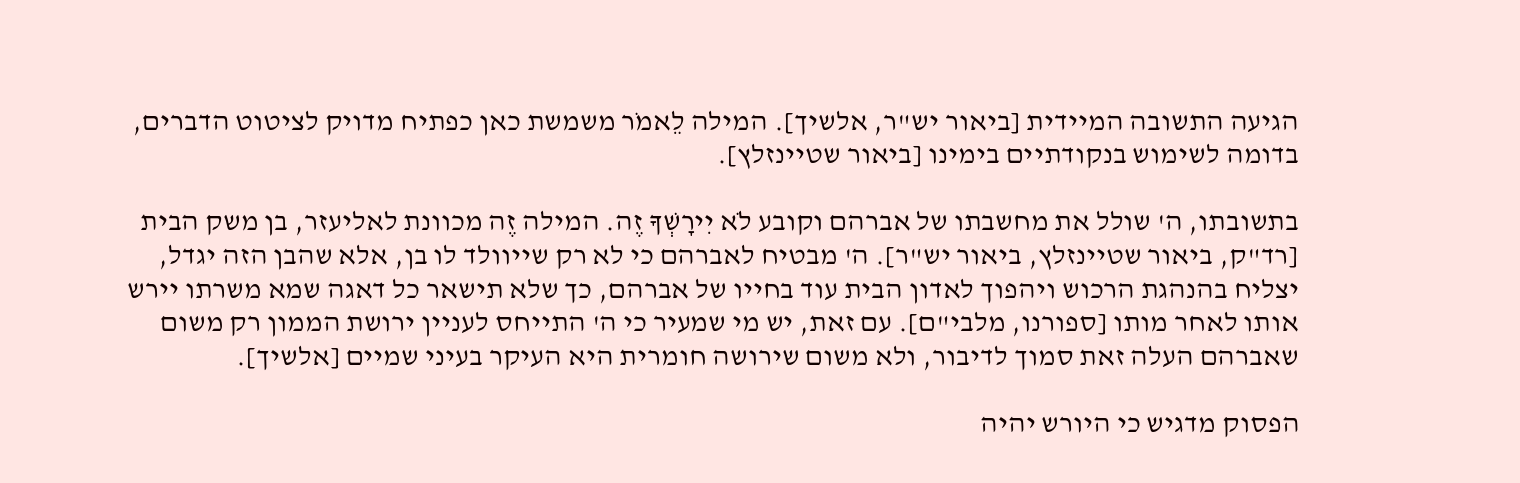הגיעה התשובה המיידית [ביאור יש"ר, אלשיך]. המילה לֵאמֹר משמשת כאן כפתיח מדויק לציטוט הדברים, בדומה לשימוש בנקודתיים בימינו [ביאור שטיינזלץ].

בתשובתו, ה' שולל את מחשבתו של אברהם וקובע לֹא יִירָשְׁךָ זֶה. המילה זֶה מכוונת לאליעזר, בן משק הבית [רד"ק, ביאור שטיינזלץ, ביאור יש"ר]. ה' מבטיח לאברהם כי לא רק שייוולד לו בן, אלא שהבן הזה יגדל, יצליח בהנהגת הרכוש ויהפוך לאדון הבית עוד בחייו של אברהם, כך שלא תישאר כל דאגה שמא משרתו יירש אותו לאחר מותו [ספורנו, מלבי"ם]. עם זאת, יש מי שמעיר כי ה' התייחס לעניין ירושת הממון רק משום שאברהם העלה זאת סמוך לדיבור, ולא משום שירושה חומרית היא העיקר בעיני שמיים [אלשיך].

הפסוק מדגיש כי היורש יהיה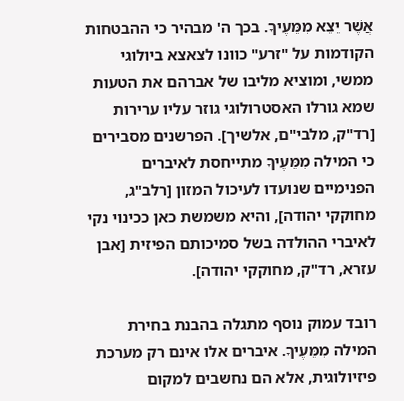אֲשֶׁר יֵצֵא מִמֵּעֶיךָ. בכך ה' מבהיר כי ההבטחות הקודמות על "זרע" כוונו לצאצא ביולוגי ממשי, ומוציא מליבו של אברהם את הטעות שמא גורלו האסטרולוגי גוזר עליו ערירות [רד"ק, מלבי"ם, אלשיך]. הפרשנים מסבירים כי המילה מִמֵּעֶיךָ מתייחסת לאיברים הפנימיים שנועדו לעיכול המזון [רלב"ג, מחוקקי יהודה], והיא משמשת כאן ככינוי נקי לאיברי ההולדה בשל סמיכותם הפיזית [אבן עזרא, רד"ק, מחוקקי יהודה].

רובד עמוק נוסף מתגלה בהבנת בחירת המילה מִמֵּעֶיךָ. איברים אלו אינם רק מערכת פיזיולוגית, אלא הם נחשבים למקום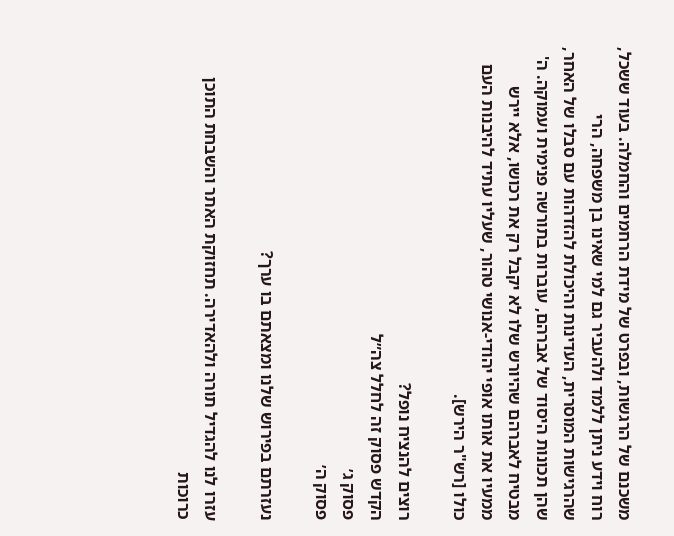משכנם של הרגשות, ובפרט של מידת הרחמים והחמלה. בעוד ששכל, רוח וידע ניתן ללמד ולהעביר גם למי שאינו בן משפחה, הרי שהרגישות המוסרית, העדינות והיכולת להזדהות עם סבלו של האחר, שהן תכונות היסוד של אברהם, עוברות בתורשה פנימית ועמוקה. ה' מבטיח לאברהם שהיורש שלו לא יקבל רק את רכושו, אלא יירש ממעיו את אותו אופי יהודי-אנושי טהור, שעליו עתיד להיבנות העם כולו [רש"ר הירש].

רוצים להנציח נופל?
הקדש פסוק זה לחלל צה״ל
פסוק ג׳
פסוק ה׳

נעזרתם בפירוש שלנו ומצאתם בו ערך?

עזרו לנו להגדיל תורה ולהאדירה. תחזוקת האתר והשבחת התוכן כרוכות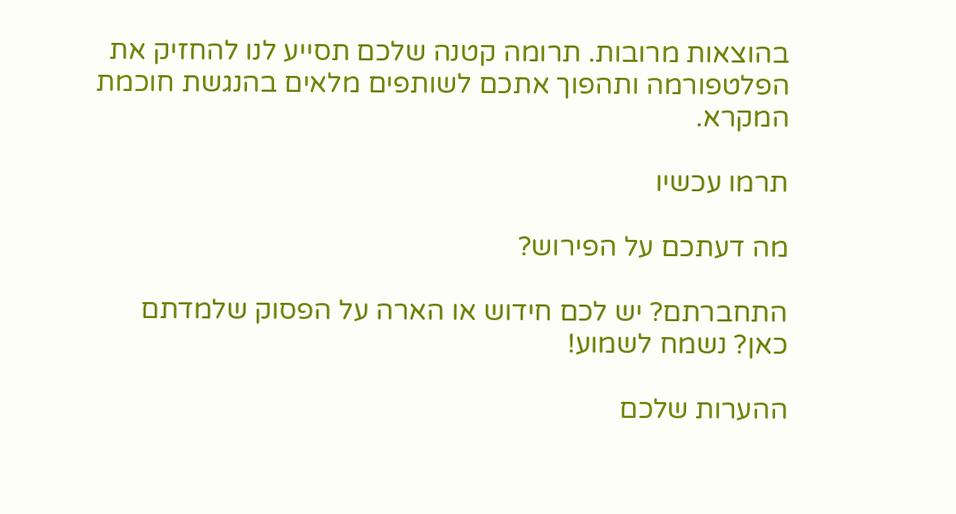בהוצאות מרובות. תרומה קטנה שלכם תסייע לנו להחזיק את הפלטפורמה ותהפוך אתכם לשותפים מלאים בהנגשת חוכמת המקרא.

תרמו עכשיו

מה דעתכם על הפירוש?

התחברתם? יש לכם חידוש או הארה על הפסוק שלמדתם כאן? נשמח לשמוע!

ההערות שלכם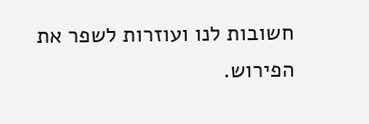חשובות לנו ועוזרות לשפר את הפירוש.